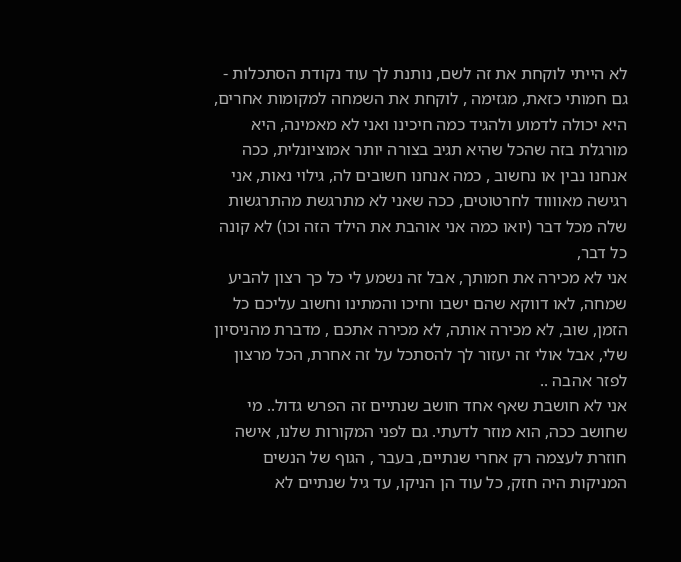לא הייתי לוקחת את זה לשם, נותנת לך עוד נקודת הסתכלות - גם חמותי כזאת, מגזימה , לוקחת את השמחה למקומות אחרים, היא יכולה לדמוע ולהגיד כמה חיכינו ואני לא מאמינה, היא מורגלת בזה שהכל שהיא תגיב בצורה יותר אמוציונלית, ככה אנחנו נבין או נחשוב , כמה אנחנו חשובים לה, גילוי נאות, אני רגישה מאווווד לחרטוטים, ככה שאני לא מתרגשת מהתרגשות שלה מכל דבר (יואו כמה אני אוהבת את הילד הזה וכו) לא קונה כל דבר,
אני לא מכירה את חמותך, אבל זה נשמע לי כל כך רצון להביע שמחה, לאו דווקא שהם ישבו וחיכו והמתינו וחשוב עליכם כל הזמן, שוב, לא מכירה אותה, לא מכירה אתכם , מדברת מהניסיון שלי, אבל אולי זה יעזור לך להסתכל על זה אחרת, הכל מרצון לפזר אהבה ..
אני לא חושבת שאף אחד חושב שנתיים זה הפרש גדול.. מי שחושב ככה, הוא מוזר לדעתי. גם לפני המקורות שלנו, אישה חוזרת לעצמה רק אחרי שנתיים, בעבר , הגוף של הנשים המניקות היה חזק, כל עוד הן הניקו, עד גיל שנתיים לא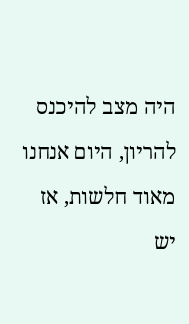היה מצב להיכנס להריון, היום אנחנו מאוד חלשות, אז יש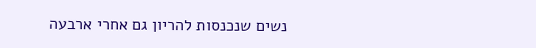נשים שנכנסות להריון גם אחרי ארבעה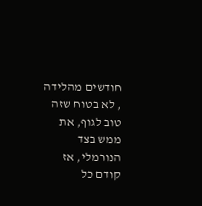חודשים מהלידה , לא בטוח שזה טוב לגוף, את ממש בצד הנורמלי, אז קודם כל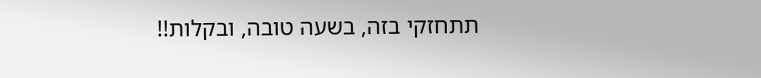תתחזקי בזה, בשעה טובה, ובקלות!!